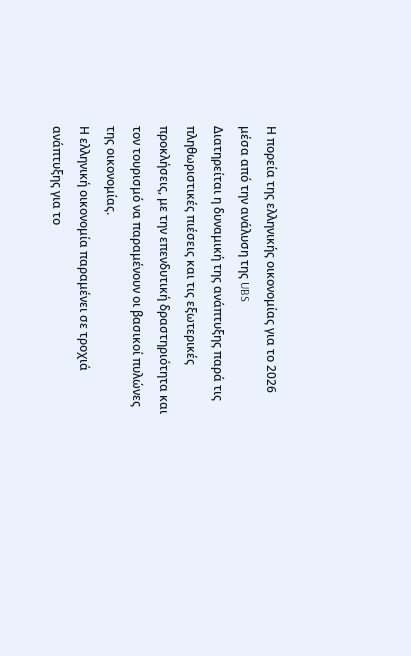Η πορεία της ελληνικής οικονομίας για το 2026 μέσα από την ανάλυση της UBS
Διατηρείται η δυναμική της ανάπτυξης παρά τις πληθωριστικές πιέσεις και τις εξωτερικές προκλήσεις, με την επενδυτική δραστηριότητα και τον τουρισμό να παραμένουν οι βασικοί πυλώνες της οικονομίας.
Η ελληνική οικονομία παραμένει σε τροχιά ανάπτυξης για το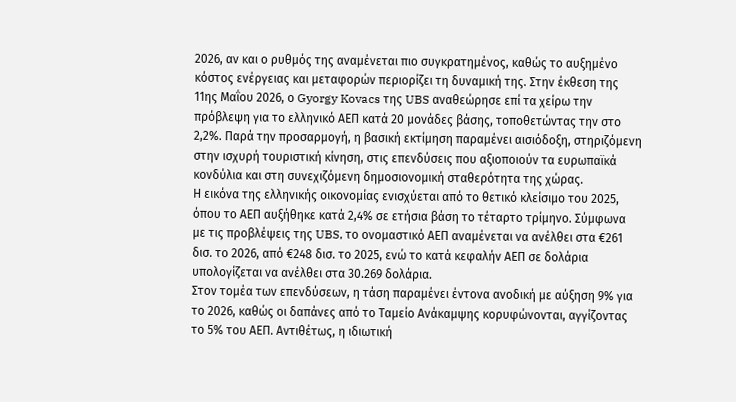2026, αν και ο ρυθμός της αναμένεται πιο συγκρατημένος, καθώς το αυξημένο κόστος ενέργειας και μεταφορών περιορίζει τη δυναμική της. Στην έκθεση της 11ης Μαΐου 2026, ο Gyorgy Kovacs της UBS αναθεώρησε επί τα χείρω την πρόβλεψη για το ελληνικό ΑΕΠ κατά 20 μονάδες βάσης, τοποθετώντας την στο 2,2%. Παρά την προσαρμογή, η βασική εκτίμηση παραμένει αισιόδοξη, στηριζόμενη στην ισχυρή τουριστική κίνηση, στις επενδύσεις που αξιοποιούν τα ευρωπαϊκά κονδύλια και στη συνεχιζόμενη δημοσιονομική σταθερότητα της χώρας.
Η εικόνα της ελληνικής οικονομίας ενισχύεται από το θετικό κλείσιμο του 2025, όπου το ΑΕΠ αυξήθηκε κατά 2,4% σε ετήσια βάση το τέταρτο τρίμηνο. Σύμφωνα με τις προβλέψεις της UBS, το ονομαστικό ΑΕΠ αναμένεται να ανέλθει στα €261 δισ. το 2026, από €248 δισ. το 2025, ενώ το κατά κεφαλήν ΑΕΠ σε δολάρια υπολογίζεται να ανέλθει στα 30.269 δολάρια.
Στον τομέα των επενδύσεων, η τάση παραμένει έντονα ανοδική με αύξηση 9% για το 2026, καθώς οι δαπάνες από το Ταμείο Ανάκαμψης κορυφώνονται, αγγίζοντας το 5% του ΑΕΠ. Αντιθέτως, η ιδιωτική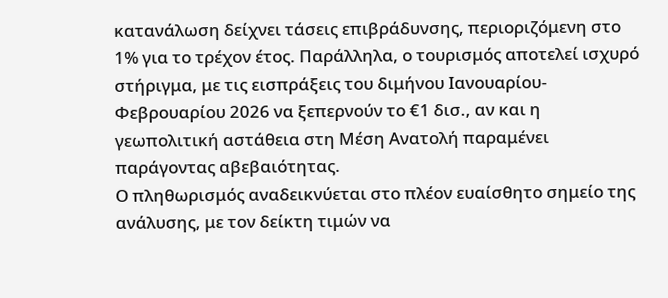κατανάλωση δείχνει τάσεις επιβράδυνσης, περιοριζόμενη στο 1% για το τρέχον έτος. Παράλληλα, ο τουρισμός αποτελεί ισχυρό στήριγμα, με τις εισπράξεις του διμήνου Ιανουαρίου-Φεβρουαρίου 2026 να ξεπερνούν το €1 δισ., αν και η γεωπολιτική αστάθεια στη Μέση Ανατολή παραμένει παράγοντας αβεβαιότητας.
Ο πληθωρισμός αναδεικνύεται στο πλέον ευαίσθητο σημείο της ανάλυσης, με τον δείκτη τιμών να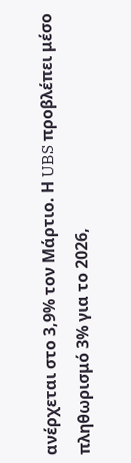ανέρχεται στο 3,9% τον Μάρτιο. Η UBS προβλέπει μέσο πληθωρισμό 3% για το 2026,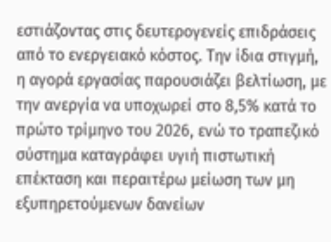εστιάζοντας στις δευτερογενείς επιδράσεις από το ενεργειακό κόστος. Την ίδια στιγμή, η αγορά εργασίας παρουσιάζει βελτίωση, με την ανεργία να υποχωρεί στο 8,5% κατά το πρώτο τρίμηνο του 2026, ενώ το τραπεζικό σύστημα καταγράφει υγιή πιστωτική επέκταση και περαιτέρω μείωση των μη εξυπηρετούμενων δανείων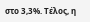στο 3,3%. Τέλος, η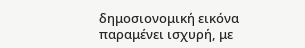δημοσιονομική εικόνα παραμένει ισχυρή, με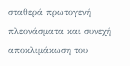σταθερά πρωτογενή πλεονάσματα και συνεχή αποκλιμάκωση του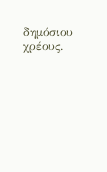δημόσιου χρέους.